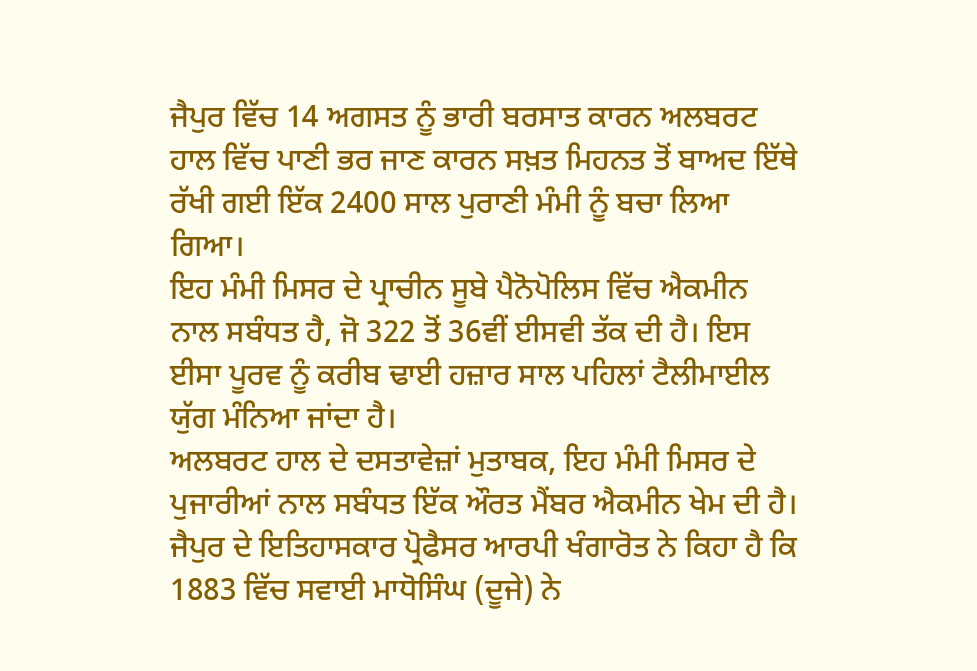ਜੈਪੁਰ ਵਿੱਚ 14 ਅਗਸਤ ਨੂੰ ਭਾਰੀ ਬਰਸਾਤ ਕਾਰਨ ਅਲਬਰਟ ਹਾਲ ਵਿੱਚ ਪਾਣੀ ਭਰ ਜਾਣ ਕਾਰਨ ਸਖ਼ਤ ਮਿਹਨਤ ਤੋਂ ਬਾਅਦ ਇੱਥੇ ਰੱਖੀ ਗਈ ਇੱਕ 2400 ਸਾਲ ਪੁਰਾਣੀ ਮੰਮੀ ਨੂੰ ਬਚਾ ਲਿਆ ਗਿਆ।
ਇਹ ਮੰਮੀ ਮਿਸਰ ਦੇ ਪ੍ਰਾਚੀਨ ਸੂਬੇ ਪੈਨੋਪੋਲਿਸ ਵਿੱਚ ਐਕਮੀਨ ਨਾਲ ਸਬੰਧਤ ਹੈ, ਜੋ 322 ਤੋਂ 36ਵੀਂ ਈਸਵੀ ਤੱਕ ਦੀ ਹੈ। ਇਸ ਈਸਾ ਪੂਰਵ ਨੂੰ ਕਰੀਬ ਢਾਈ ਹਜ਼ਾਰ ਸਾਲ ਪਹਿਲਾਂ ਟੈਲੀਮਾਈਲ ਯੁੱਗ ਮੰਨਿਆ ਜਾਂਦਾ ਹੈ।
ਅਲਬਰਟ ਹਾਲ ਦੇ ਦਸਤਾਵੇਜ਼ਾਂ ਮੁਤਾਬਕ, ਇਹ ਮੰਮੀ ਮਿਸਰ ਦੇ ਪੁਜਾਰੀਆਂ ਨਾਲ ਸਬੰਧਤ ਇੱਕ ਔਰਤ ਮੈਂਬਰ ਐਕਮੀਨ ਖੇਮ ਦੀ ਹੈ।
ਜੈਪੁਰ ਦੇ ਇਤਿਹਾਸਕਾਰ ਪ੍ਰੋਫੈਸਰ ਆਰਪੀ ਖੰਗਾਰੋਤ ਨੇ ਕਿਹਾ ਹੈ ਕਿ 1883 ਵਿੱਚ ਸਵਾਈ ਮਾਧੋਸਿੰਘ (ਦੂਜੇ) ਨੇ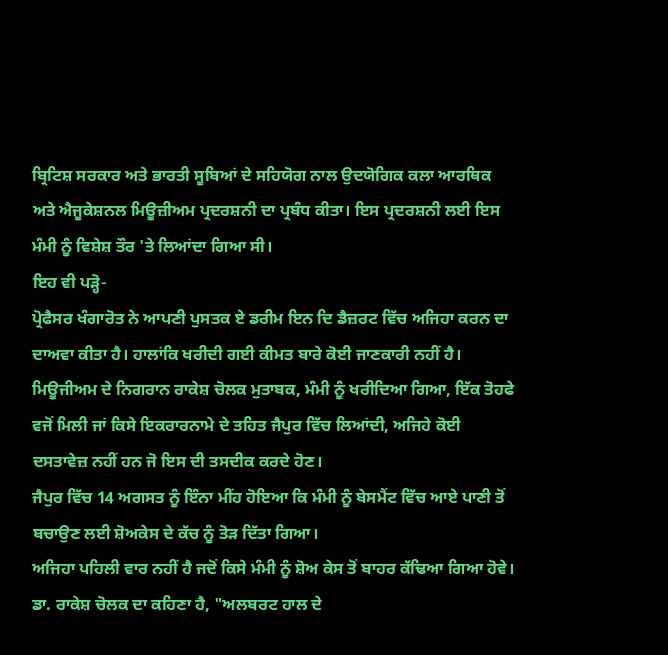ਬ੍ਰਿਟਿਸ਼ ਸਰਕਾਰ ਅਤੇ ਭਾਰਤੀ ਸੂਬਿਆਂ ਦੇ ਸਹਿਯੋਗ ਨਾਲ ਉਦਯੋਗਿਕ ਕਲਾ ਆਰਥਿਕ ਅਤੇ ਐਜੂਕੇਸ਼ਨਲ ਮਿਊਜ਼ੀਅਮ ਪ੍ਰਦਰਸ਼ਨੀ ਦਾ ਪ੍ਰਬੰਧ ਕੀਤਾ। ਇਸ ਪ੍ਰਦਰਸ਼ਨੀ ਲਈ ਇਸ ਮੰਮੀ ਨੂੰ ਵਿਸ਼ੇਸ਼ ਤੌਰ 'ਤੇ ਲਿਆਂਦਾ ਗਿਆ ਸੀ।
ਇਹ ਵੀ ਪੜ੍ਹੋ-
ਪ੍ਰੋਫੈਸਰ ਖੰਗਾਰੋਤ ਨੇ ਆਪਣੀ ਪੁਸਤਕ ਏ ਡਰੀਮ ਇਨ ਦਿ ਡੈਜ਼ਰਟ ਵਿੱਚ ਅਜਿਹਾ ਕਰਨ ਦਾ ਦਾਅਵਾ ਕੀਤਾ ਹੈ। ਹਾਲਾਂਕਿ ਖਰੀਦੀ ਗਈ ਕੀਮਤ ਬਾਰੇ ਕੋਈ ਜਾਣਕਾਰੀ ਨਹੀਂ ਹੈ।
ਮਿਊਜੀਅਮ ਦੇ ਨਿਗਰਾਨ ਰਾਕੇਸ਼ ਚੋਲਕ ਮੁਤਾਬਕ, ਮੰਮੀ ਨੂੰ ਖਰੀਦਿਆ ਗਿਆ, ਇੱਕ ਤੋਹਫੇ ਵਜੋਂ ਮਿਲੀ ਜਾਂ ਕਿਸੇ ਇਕਰਾਰਨਾਮੇ ਦੇ ਤਹਿਤ ਜੈਪੁਰ ਵਿੱਚ ਲਿਆਂਦੀ, ਅਜਿਹੇ ਕੋਈ ਦਸਤਾਵੇਜ਼ ਨਹੀਂ ਹਨ ਜੋ ਇਸ ਦੀ ਤਸਦੀਕ ਕਰਦੇ ਹੋਣ।
ਜੈਪੁਰ ਵਿੱਚ 14 ਅਗਸਤ ਨੂੰ ਇੰਨਾ ਮੀਂਹ ਹੋਇਆ ਕਿ ਮੰਮੀ ਨੂੰ ਬੇਸਮੈਂਟ ਵਿੱਚ ਆਏ ਪਾਣੀ ਤੋਂ ਬਚਾਉਣ ਲਈ ਸ਼ੋਅਕੇਸ ਦੇ ਕੱਚ ਨੂੰ ਤੋੜ ਦਿੱਤਾ ਗਿਆ।
ਅਜਿਹਾ ਪਹਿਲੀ ਵਾਰ ਨਹੀਂ ਹੈ ਜਦੋਂ ਕਿਸੇ ਮੰਮੀ ਨੂੰ ਸ਼ੋਅ ਕੇਸ ਤੋਂ ਬਾਹਰ ਕੱਢਿਆ ਗਿਆ ਹੋਵੇ।
ਡਾ. ਰਾਕੇਸ਼ ਚੋਲਕ ਦਾ ਕਹਿਣਾ ਹੈ, "ਅਲਬਰਟ ਹਾਲ ਦੇ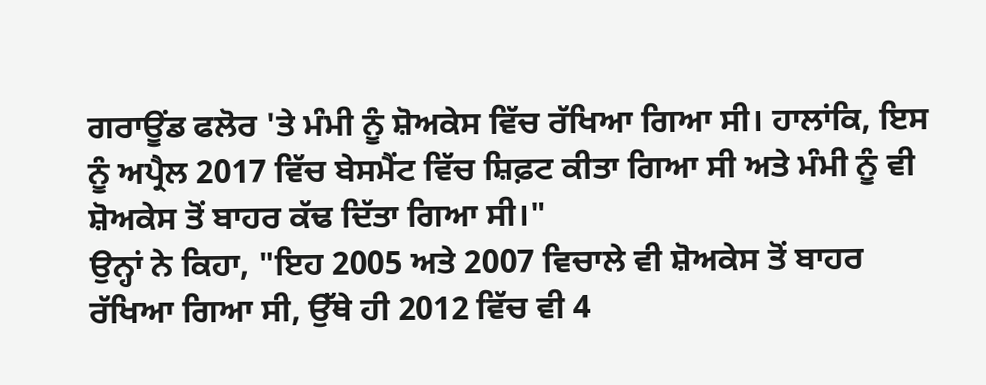ਗਰਾਊਂਡ ਫਲੋਰ 'ਤੇ ਮੰਮੀ ਨੂੰ ਸ਼ੋਅਕੇਸ ਵਿੱਚ ਰੱਖਿਆ ਗਿਆ ਸੀ। ਹਾਲਾਂਕਿ, ਇਸ ਨੂੰ ਅਪ੍ਰੈਲ 2017 ਵਿੱਚ ਬੇਸਮੈਂਟ ਵਿੱਚ ਸ਼ਿਫ਼ਟ ਕੀਤਾ ਗਿਆ ਸੀ ਅਤੇ ਮੰਮੀ ਨੂੰ ਵੀ ਸ਼ੋਅਕੇਸ ਤੋਂ ਬਾਹਰ ਕੱਢ ਦਿੱਤਾ ਗਿਆ ਸੀ।"
ਉਨ੍ਹਾਂ ਨੇ ਕਿਹਾ, "ਇਹ 2005 ਅਤੇ 2007 ਵਿਚਾਲੇ ਵੀ ਸ਼ੋਅਕੇਸ ਤੋਂ ਬਾਹਰ ਰੱਖਿਆ ਗਿਆ ਸੀ, ਉੱਥੇ ਹੀ 2012 ਵਿੱਚ ਵੀ 4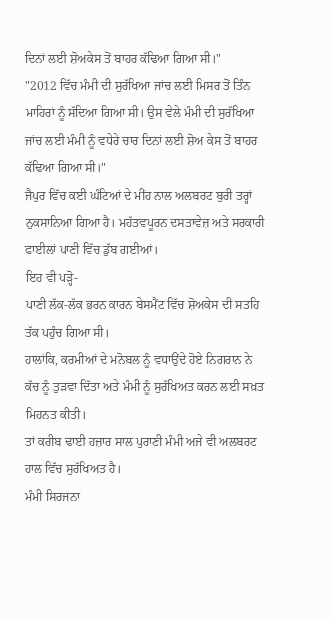ਦਿਨਾਂ ਲਈ ਸ਼ੋਅਕੇਸ ਤੋਂ ਬਾਹਰ ਕੱਢਿਆ ਗਿਆ ਸੀ।"
"2012 ਵਿੱਚ ਮੰਮੀ ਦੀ ਸੁਰੱਖਿਆ ਜਾਂਚ ਲਈ ਮਿਸਰ ਤੋਂ ਤਿੰਨ ਮਾਹਿਰਾਂ ਨੂੰ ਸੱਦਿਆ ਗਿਆ ਸੀ। ਉਸ ਵੇਲੇ ਮੰਮੀ ਦੀ ਸੁਰੱਖਿਆ ਜਾਂਚ ਲਈ ਮੰਮੀ ਨੂੰ ਵਧੇਰੇ ਚਾਰ ਦਿਨਾਂ ਲਈ ਸ਼ੋਅ ਕੇਸ ਤੋਂ ਬਾਹਰ ਕੱਢਿਆ ਗਿਆ ਸੀ।"
ਜੈਪੁਰ ਵਿੱਚ ਕਈ ਘੰਟਿਆਂ ਦੇ ਮੀਂਹ ਨਾਲ ਅਲਬਰਟ ਬੁਰੀ ਤਰ੍ਹਾਂ ਨੁਕਸਾਨਿਆ ਗਿਆ ਹੈ। ਮਹੱਤਵਪੂਰਨ ਦਸਤਾਵੇਜ਼ ਅਤੇ ਸਰਕਾਰੀ ਫਾਈਲਾਂ ਪਾਣੀ ਵਿੱਚ ਡੁੱਬ ਗਈਆਂ।
ਇਹ ਵੀ ਪੜ੍ਹੋ-
ਪਾਣੀ ਲੱਕ-ਲੱਕ ਭਰਨ ਕਾਰਨ ਬੇਸਮੈਂਟ ਵਿੱਚ ਸ਼ੋਅਕੇਸ ਦੀ ਸਤਹਿ ਤੱਕ ਪਹੁੰਚ ਗਿਆ ਸੀ।
ਹਾਲਾਂਕਿ, ਕਰਮੀਆਂ ਦੇ ਮਨੋਬਲ ਨੂੰ ਵਧਾਉਂਦੇ ਹੋਏ ਨਿਗਰਾਨ ਨੇ ਕੱਚ ਨੂੰ ਤੁੜਵਾ ਦਿੱਤਾ ਅਤੇ ਮੰਮੀ ਨੂੰ ਸੁਰੱਖਿਅਤ ਕਰਨ ਲਈ ਸਖ਼ਤ ਮਿਹਨਤ ਕੀਤੀ।
ਤਾਂ ਕਰੀਬ ਢਾਈ ਹਜ਼ਾਰ ਸਾਲ ਪੁਰਾਣੀ ਮੰਮੀ ਅਜੇ ਵੀ ਅਲਬਰਟ ਹਾਲ ਵਿੱਚ ਸੁਰੱਖਿਅਤ ਹੈ।
ਮੰਮੀ ਸਿਰਜਨਾ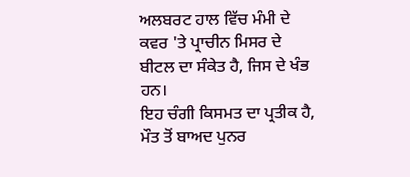ਅਲਬਰਟ ਹਾਲ ਵਿੱਚ ਮੰਮੀ ਦੇ ਕਵਰ 'ਤੇ ਪ੍ਰਾਚੀਨ ਮਿਸਰ ਦੇ ਬੀਟਲ ਦਾ ਸੰਕੇਤ ਹੈ, ਜਿਸ ਦੇ ਖੰਭ ਹਨ।
ਇਹ ਚੰਗੀ ਕਿਸਮਤ ਦਾ ਪ੍ਰਤੀਕ ਹੈ, ਮੌਤ ਤੋਂ ਬਾਅਦ ਪੁਨਰ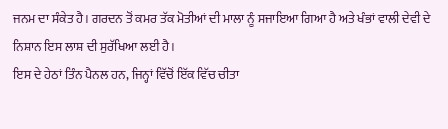ਜਨਮ ਦਾ ਸੰਕੇਤ ਹੈ। ਗਰਦਨ ਤੋਂ ਕਮਰ ਤੱਕ ਮੋਤੀਆਂ ਦੀ ਮਾਲਾ ਨੂੰ ਸਜਾਇਆ ਗਿਆ ਹੈ ਅਤੇ ਖੰਭਾਂ ਵਾਲੀ ਦੇਵੀ ਦੇ ਨਿਸ਼ਾਨ ਇਸ ਲਾਸ਼ ਦੀ ਸੁਰੱਖਿਆ ਲਈ ਹੈ।
ਇਸ ਦੇ ਹੇਠਾਂ ਤਿੰਨ ਪੈਨਲ ਹਨ, ਜਿਨ੍ਹਾਂ ਵਿੱਚੋਂ ਇੱਕ ਵਿੱਚ ਚੀਤਾ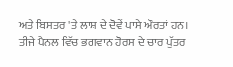ਅਤੇ ਬਿਸਤਰ 'ਤੇ ਲਾਸ਼ ਦੇ ਦੋਵੇਂ ਪਾਸੇ ਔਰਤਾਂ ਹਨ।
ਤੀਜੇ ਪੈਨਲ ਵਿੱਚ ਭਗਵਾਨ ਹੋਰਸ ਦੇ ਚਾਰ ਪੁੱਤਰ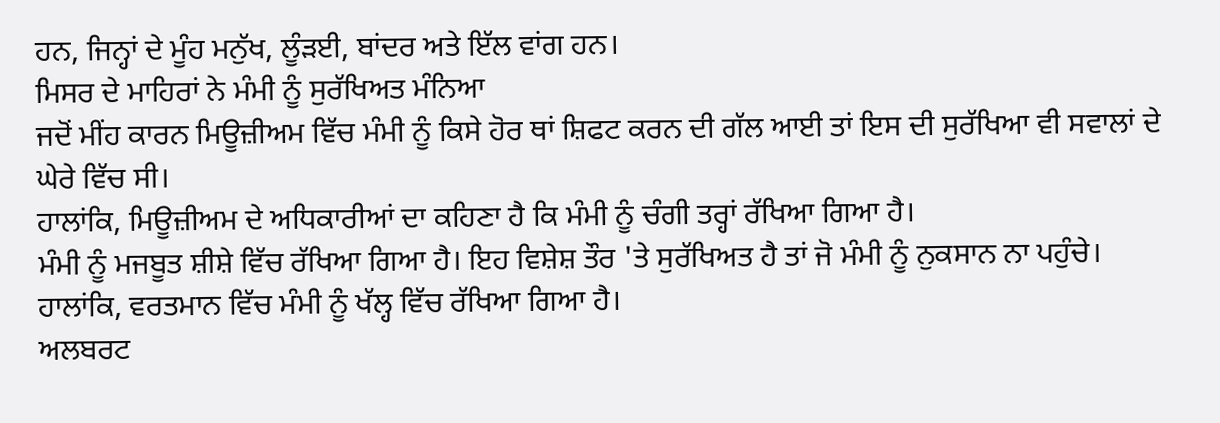ਹਨ, ਜਿਨ੍ਹਾਂ ਦੇ ਮੂੰਹ ਮਨੁੱਖ, ਲੂੰੜਈ, ਬਾਂਦਰ ਅਤੇ ਇੱਲ ਵਾਂਗ ਹਨ।
ਮਿਸਰ ਦੇ ਮਾਹਿਰਾਂ ਨੇ ਮੰਮੀ ਨੂੰ ਸੁਰੱਖਿਅਤ ਮੰਨਿਆ
ਜਦੋਂ ਮੀਂਹ ਕਾਰਨ ਮਿਊਜ਼ੀਅਮ ਵਿੱਚ ਮੰਮੀ ਨੂੰ ਕਿਸੇ ਹੋਰ ਥਾਂ ਸ਼ਿਫਟ ਕਰਨ ਦੀ ਗੱਲ ਆਈ ਤਾਂ ਇਸ ਦੀ ਸੁਰੱਖਿਆ ਵੀ ਸਵਾਲਾਂ ਦੇ ਘੇਰੇ ਵਿੱਚ ਸੀ।
ਹਾਲਾਂਕਿ, ਮਿਊਜ਼ੀਅਮ ਦੇ ਅਧਿਕਾਰੀਆਂ ਦਾ ਕਹਿਣਾ ਹੈ ਕਿ ਮੰਮੀ ਨੂੰ ਚੰਗੀ ਤਰ੍ਹਾਂ ਰੱਖਿਆ ਗਿਆ ਹੈ।
ਮੰਮੀ ਨੂੰ ਮਜਬੂਤ ਸ਼ੀਸ਼ੇ ਵਿੱਚ ਰੱਖਿਆ ਗਿਆ ਹੈ। ਇਹ ਵਿਸ਼ੇਸ਼ ਤੌਰ 'ਤੇ ਸੁਰੱਖਿਅਤ ਹੈ ਤਾਂ ਜੋ ਮੰਮੀ ਨੂੰ ਨੁਕਸਾਨ ਨਾ ਪਹੁੰਚੇ। ਹਾਲਾਂਕਿ, ਵਰਤਮਾਨ ਵਿੱਚ ਮੰਮੀ ਨੂੰ ਖੱਲ੍ਹ ਵਿੱਚ ਰੱਖਿਆ ਗਿਆ ਹੈ।
ਅਲਬਰਟ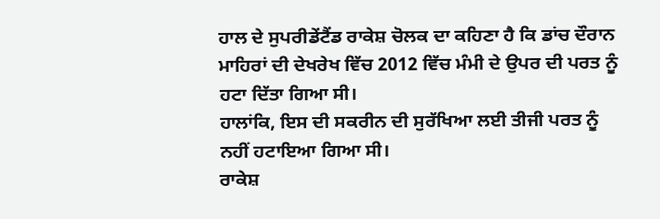ਹਾਲ ਦੇ ਸੁਪਰੀਡੇਂਟੈਂਡ ਰਾਕੇਸ਼ ਚੋਲਕ ਦਾ ਕਹਿਣਾ ਹੈ ਕਿ ਡਾਂਚ ਦੌਰਾਨ ਮਾਹਿਰਾਂ ਦੀ ਦੇਖਰੇਖ ਵਿੱਚ 2012 ਵਿੱਚ ਮੰਮੀ ਦੇ ਉਪਰ ਦੀ ਪਰਤ ਨੂੰ ਹਟਾ ਦਿੱਤਾ ਗਿਆ ਸੀ।
ਹਾਲਾਂਕਿ, ਇਸ ਦੀ ਸਕਰੀਨ ਦੀ ਸੁਰੱਖਿਆ ਲਈ ਤੀਜੀ ਪਰਤ ਨੂੰ ਨਹੀਂ ਹਟਾਇਆ ਗਿਆ ਸੀ।
ਰਾਕੇਸ਼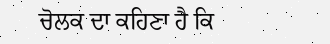ਚੋਲਕ ਦਾ ਕਹਿਣਾ ਹੈ ਕਿ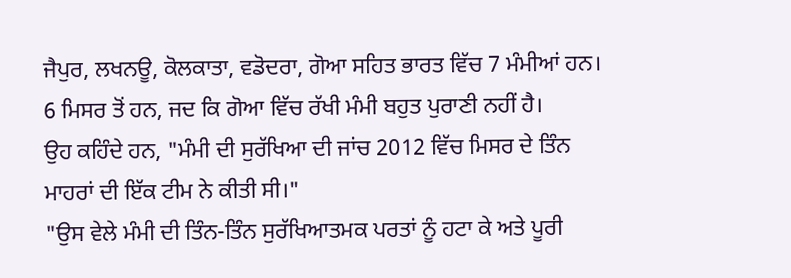ਜੈਪੁਰ, ਲਖਨਊ, ਕੋਲਕਾਤਾ, ਵਡੋਦਰਾ, ਗੋਆ ਸਹਿਤ ਭਾਰਤ ਵਿੱਚ 7 ਮੰਮੀਆਂ ਹਨ। 6 ਮਿਸਰ ਤੋਂ ਹਨ, ਜਦ ਕਿ ਗੋਆ ਵਿੱਚ ਰੱਖੀ ਮੰਮੀ ਬਹੁਤ ਪੁਰਾਣੀ ਨਹੀਂ ਹੈ।
ਉਹ ਕਹਿੰਦੇ ਹਨ, "ਮੰਮੀ ਦੀ ਸੁਰੱਖਿਆ ਦੀ ਜਾਂਚ 2012 ਵਿੱਚ ਮਿਸਰ ਦੇ ਤਿੰਨ ਮਾਹਰਾਂ ਦੀ ਇੱਕ ਟੀਮ ਨੇ ਕੀਤੀ ਸੀ।"
"ਉਸ ਵੇਲੇ ਮੰਮੀ ਦੀ ਤਿੰਨ-ਤਿੰਨ ਸੁਰੱਖਿਆਤਮਕ ਪਰਤਾਂ ਨੂੰ ਹਟਾ ਕੇ ਅਤੇ ਪੂਰੀ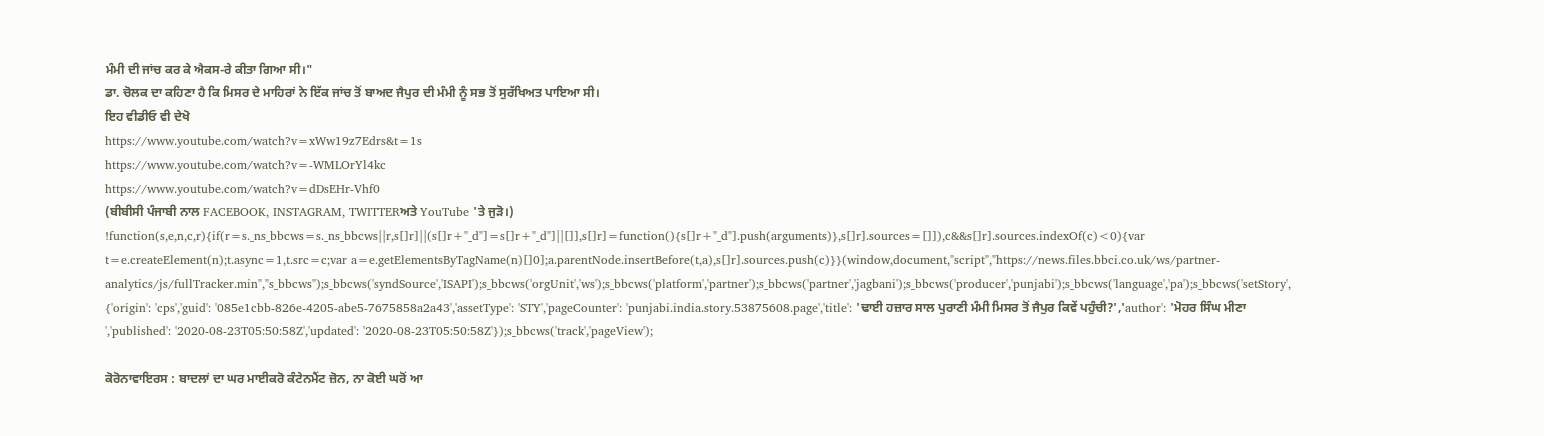ਮੰਮੀ ਦੀ ਜਾਂਚ ਕਰ ਕੇ ਐਕਸ-ਰੇ ਕੀਤਾ ਗਿਆ ਸੀ।"
ਡਾ. ਚੋਲਕ ਦਾ ਕਹਿਣਾ ਹੈ ਕਿ ਮਿਸਰ ਦੇ ਮਾਹਿਰਾਂ ਨੇ ਇੱਕ ਜਾਂਚ ਤੋਂ ਬਾਅਦ ਜੈਪੁਰ ਦੀ ਮੰਮੀ ਨੂੰ ਸਭ ਤੋਂ ਸੁਰੱਖਿਅਤ ਪਾਇਆ ਸੀ।
ਇਹ ਵੀਡੀਓ ਵੀ ਦੇਖੋ
https://www.youtube.com/watch?v=xWw19z7Edrs&t=1s
https://www.youtube.com/watch?v=-WMLOrYl4kc
https://www.youtube.com/watch?v=dDsEHr-Vhf0
(ਬੀਬੀਸੀ ਪੰਜਾਬੀ ਨਾਲ FACEBOOK, INSTAGRAM, TWITTERਅਤੇ YouTube 'ਤੇ ਜੁੜੋ।)
!function(s,e,n,c,r){if(r=s._ns_bbcws=s._ns_bbcws||r,s[]r]||(s[]r+"_d"]=s[]r+"_d"]||[]],s[]r]=function(){s[]r+"_d"].push(arguments)},s[]r].sources=[]]),c&&s[]r].sources.indexOf(c)<0){var t=e.createElement(n);t.async=1,t.src=c;var a=e.getElementsByTagName(n)[]0];a.parentNode.insertBefore(t,a),s[]r].sources.push(c)}}(window,document,"script","https://news.files.bbci.co.uk/ws/partner-analytics/js/fullTracker.min","s_bbcws");s_bbcws('syndSource','ISAPI');s_bbcws('orgUnit','ws');s_bbcws('platform','partner');s_bbcws('partner','jagbani');s_bbcws('producer','punjabi');s_bbcws('language','pa');s_bbcws('setStory', {'origin': 'cps','guid': '085e1cbb-826e-4205-abe5-7675858a2a43','assetType': 'STY','pageCounter': 'punjabi.india.story.53875608.page','title': 'ਢਾਈ ਹਜ਼ਾਰ ਸਾਲ ਪੁਰਾਣੀ ਮੰਮੀ ਮਿਸਰ ਤੋਂ ਜੈਪੁਰ ਕਿਵੇਂ ਪਹੁੰਚੀ?','author': 'ਮੋਹਰ ਸਿੰਘ ਮੀਣਾ ','published': '2020-08-23T05:50:58Z','updated': '2020-08-23T05:50:58Z'});s_bbcws('track','pageView');

ਕੋਰੋਨਾਵਾਇਰਸ : ਬਾਦਲਾਂ ਦਾ ਘਰ ਮਾਈਕਰੋ ਕੰਟੇਨਮੈਂਟ ਜ਼ੋਨ, ਨਾ ਕੋਈ ਘਰੋਂ ਆ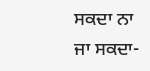ਸਕਦਾ ਨਾ ਜਾ ਸਕਦਾ-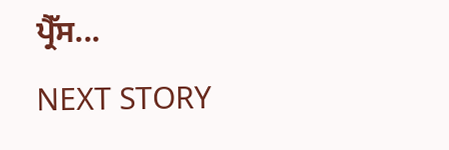ਪ੍ਰੈੱਸ...
NEXT STORY